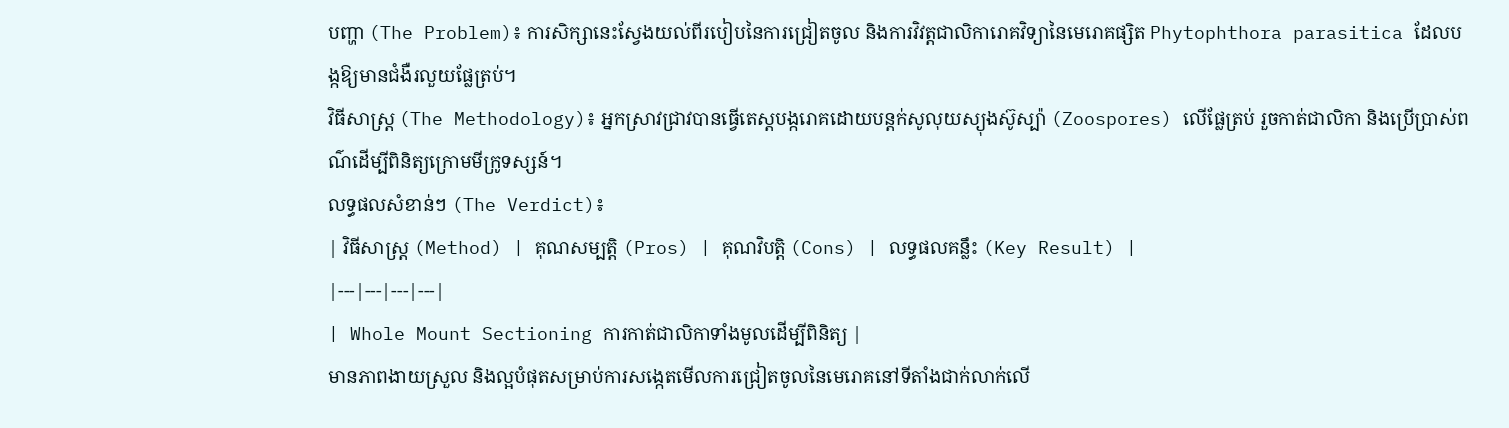បញ្ហា (The Problem)៖ ការសិក្សានេះស្វែងយល់ពីរបៀបនៃការជ្រៀតចូល និងការវិវត្តជាលិការោគវិទ្យានៃមេរោគផ្សិត Phytophthora parasitica ដែលបង្កឱ្យមានជំងឺរលួយផ្លែត្រប់។
វិធីសាស្ត្រ (The Methodology)៖ អ្នកស្រាវជ្រាវបានធ្វើតេស្តបង្ករោគដោយបន្តក់សូលុយស្យុងស៊ូស្ប៉ា (Zoospores) លើផ្លែត្រប់ រួចកាត់ជាលិកា និងប្រើប្រាស់ពណ៌ដើម្បីពិនិត្យក្រោមមីក្រូទស្សន៍។
លទ្ធផលសំខាន់ៗ (The Verdict)៖
| វិធីសាស្ត្រ (Method) | គុណសម្បត្តិ (Pros) | គុណវិបត្តិ (Cons) | លទ្ធផលគន្លឹះ (Key Result) |
|---|---|---|---|
| Whole Mount Sectioning ការកាត់ជាលិកាទាំងមូលដើម្បីពិនិត្យ |
មានភាពងាយស្រួល និងល្អបំផុតសម្រាប់ការសង្កេតមើលការជ្រៀតចូលនៃមេរោគនៅទីតាំងជាក់លាក់លើ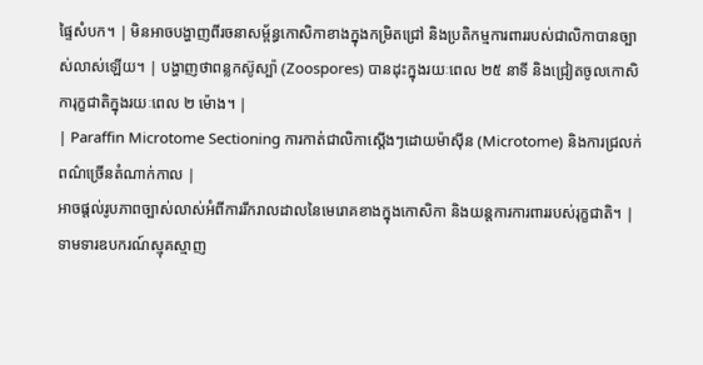ផ្ទៃសំបក។ | មិនអាចបង្ហាញពីរចនាសម្ព័ន្ធកោសិកាខាងក្នុងកម្រិតជ្រៅ និងប្រតិកម្មការពាររបស់ជាលិកាបានច្បាស់លាស់ឡើយ។ | បង្ហាញថាពន្លកស៊ូស្ប៉ា (Zoospores) បានដុះក្នុងរយៈពេល ២៥ នាទី និងជ្រៀតចូលកោសិការុក្ខជាតិក្នុងរយៈពេល ២ ម៉ោង។ |
| Paraffin Microtome Sectioning ការកាត់ជាលិកាស្តើងៗដោយម៉ាស៊ីន (Microtome) និងការជ្រលក់ពណ៌ច្រើនតំណាក់កាល |
អាចផ្តល់រូបភាពច្បាស់លាស់អំពីការរីករាលដាលនៃមេរោគខាងក្នុងកោសិកា និងយន្តការការពាររបស់រុក្ខជាតិ។ | ទាមទារឧបករណ៍ស្មុគស្មាញ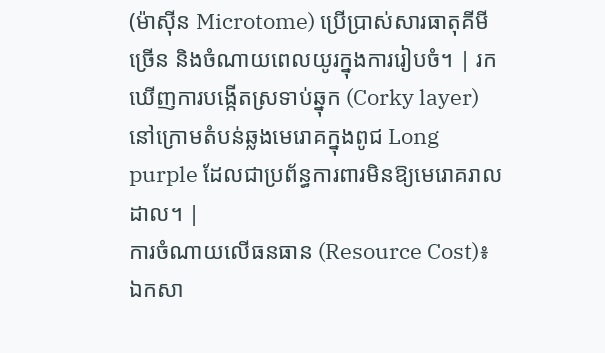(ម៉ាស៊ីន Microtome) ប្រើប្រាស់សារធាតុគីមីច្រើន និងចំណាយពេលយូរក្នុងការរៀបចំ។ | រកឃើញការបង្កើតស្រទាប់ឆ្នុក (Corky layer) នៅក្រោមតំបន់ឆ្លងមេរោគក្នុងពូជ Long purple ដែលជាប្រព័ន្ធការពារមិនឱ្យមេរោគរាលដាល។ |
ការចំណាយលើធនធាន (Resource Cost)៖ ឯកសា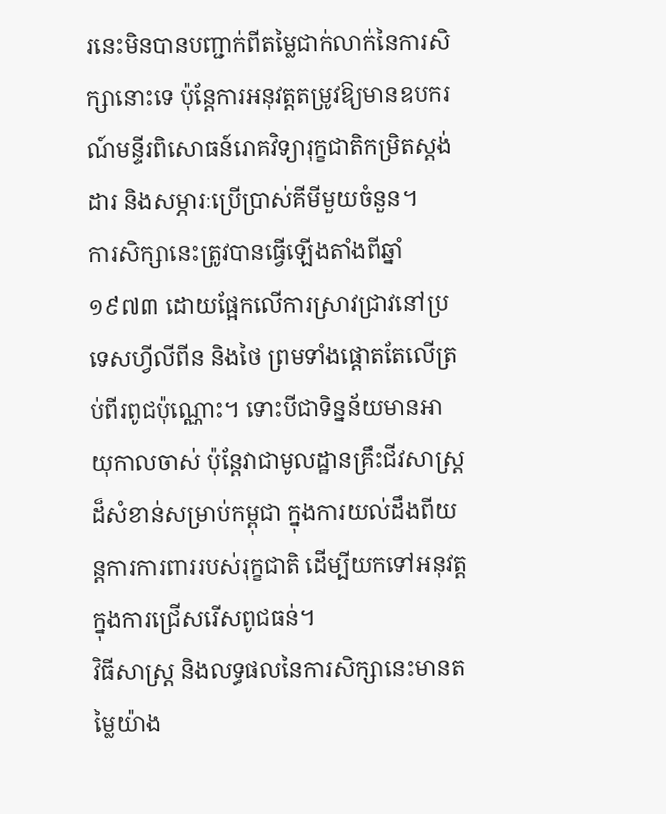រនេះមិនបានបញ្ជាក់ពីតម្លៃជាក់លាក់នៃការសិក្សានោះទេ ប៉ុន្តែការអនុវត្តតម្រូវឱ្យមានឧបករណ៍មន្ទីរពិសោធន៍រោគវិទ្យារុក្ខជាតិកម្រិតស្តង់ដារ និងសម្ភារៈប្រើប្រាស់គីមីមួយចំនួន។
ការសិក្សានេះត្រូវបានធ្វើឡើងតាំងពីឆ្នាំ ១៩៧៣ ដោយផ្អែកលើការស្រាវជ្រាវនៅប្រទេសហ្វីលីពីន និងថៃ ព្រមទាំងផ្តោតតែលើត្រប់ពីរពូជប៉ុណ្ណោះ។ ទោះបីជាទិន្នន័យមានអាយុកាលចាស់ ប៉ុន្តែវាជាមូលដ្ឋានគ្រឹះជីវសាស្ត្រដ៏សំខាន់សម្រាប់កម្ពុជា ក្នុងការយល់ដឹងពីយន្តការការពាររបស់រុក្ខជាតិ ដើម្បីយកទៅអនុវត្តក្នុងការជ្រើសរើសពូជធន់។
វិធីសាស្ត្រ និងលទ្ធផលនៃការសិក្សានេះមានតម្លៃយ៉ាង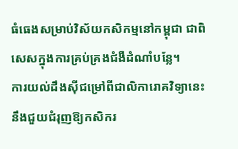ធំធេងសម្រាប់វិស័យកសិកម្មនៅកម្ពុជា ជាពិសេសក្នុងការគ្រប់គ្រងជំងឺដំណាំបន្លែ។
ការយល់ដឹងស៊ីជម្រៅពីជាលិការោគវិទ្យានេះ នឹងជួយជំរុញឱ្យកសិករ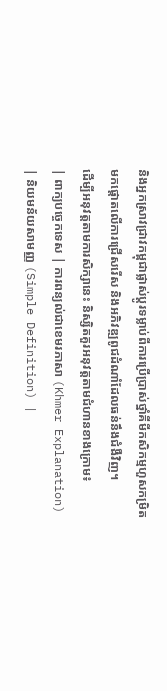និងអ្នកស្រាវជ្រាវកម្ពុជាផ្លាស់ប្តូរទម្លាប់ពីការប្រើប្រាស់ថ្នាំគីមីកសិកម្មហួសកម្រិត មកផ្តោតលើការជ្រើសរើស និងអភិវឌ្ឍពូជដំណាំដែលធន់នឹងជំងឺវិញ។
ដើម្បីអនុវត្តតាមការសិក្សានេះ និស្សិតគួរអនុវត្តតាមជំហានខាងក្រោម៖
| ពាក្យបច្ចេកទេស | ការពន្យល់ជាខេមរភាសា (Khmer Explanation) | និយមន័យសាមញ្ញ (Simple Definition) |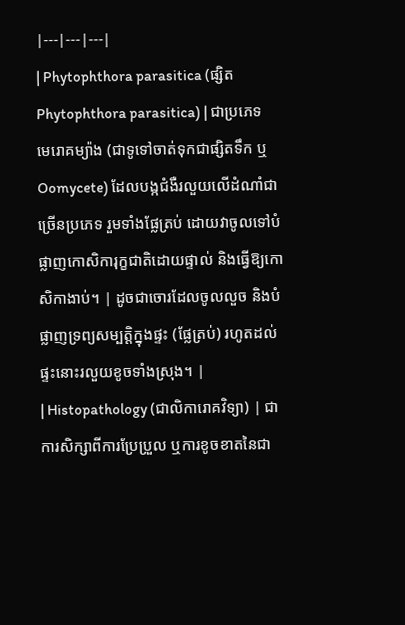|---|---|---|
| Phytophthora parasitica (ផ្សិត Phytophthora parasitica) | ជាប្រភេទមេរោគម្យ៉ាង (ជាទូទៅចាត់ទុកជាផ្សិតទឹក ឬ Oomycete) ដែលបង្កជំងឺរលួយលើដំណាំជាច្រើនប្រភេទ រួមទាំងផ្លែត្រប់ ដោយវាចូលទៅបំផ្លាញកោសិការុក្ខជាតិដោយផ្ទាល់ និងធ្វើឱ្យកោសិកាងាប់។ | ដូចជាចោរដែលចូលលួច និងបំផ្លាញទ្រព្យសម្បត្តិក្នុងផ្ទះ (ផ្លែត្រប់) រហូតដល់ផ្ទះនោះរលួយខូចទាំងស្រុង។ |
| Histopathology (ជាលិការោគវិទ្យា) | ជាការសិក្សាពីការប្រែប្រួល ឬការខូចខាតនៃជា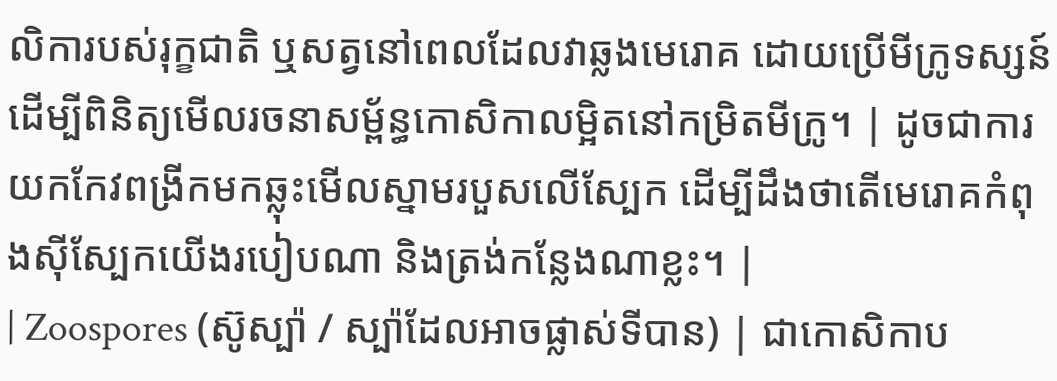លិការបស់រុក្ខជាតិ ឬសត្វនៅពេលដែលវាឆ្លងមេរោគ ដោយប្រើមីក្រូទស្សន៍ដើម្បីពិនិត្យមើលរចនាសម្ព័ន្ធកោសិកាលម្អិតនៅកម្រិតមីក្រូ។ | ដូចជាការយកកែវពង្រីកមកឆ្លុះមើលស្នាមរបួសលើស្បែក ដើម្បីដឹងថាតើមេរោគកំពុងស៊ីស្បែកយើងរបៀបណា និងត្រង់កន្លែងណាខ្លះ។ |
| Zoospores (ស៊ូស្ប៉ា / ស្ប៉ាដែលអាចផ្លាស់ទីបាន) | ជាកោសិកាប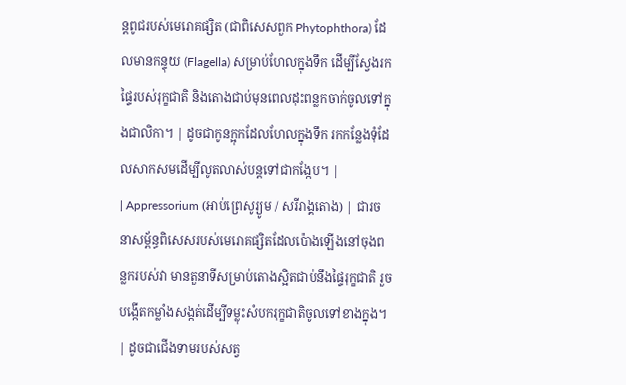ន្តពូជរបស់មេរោគផ្សិត (ជាពិសេសពួក Phytophthora) ដែលមានកន្ទុយ (Flagella) សម្រាប់ហែលក្នុងទឹក ដើម្បីស្វែងរកផ្ទៃរបស់រុក្ខជាតិ និងតោងជាប់មុនពេលដុះពន្លកចាក់ចូលទៅក្នុងជាលិកា។ | ដូចជាកូនក្អុកដែលហែលក្នុងទឹក រកកន្លែងទុំដែលសាកសមដើម្បីលូតលាស់បន្តទៅជាកង្កែប។ |
| Appressorium (អាប់ព្រេសូរ្យូម / សរីរាង្គតោង) | ជារចនាសម្ព័ន្ធពិសេសរបស់មេរោគផ្សិតដែលប៉ោងឡើងនៅចុងពន្លករបស់វា មានតួនាទីសម្រាប់តោងស្អិតជាប់នឹងផ្ទៃរុក្ខជាតិ រួចបង្កើតកម្លាំងសង្កត់ដើម្បីទម្លុះសំបករុក្ខជាតិចូលទៅខាងក្នុង។ | ដូចជាជើងទាមរបស់សត្វ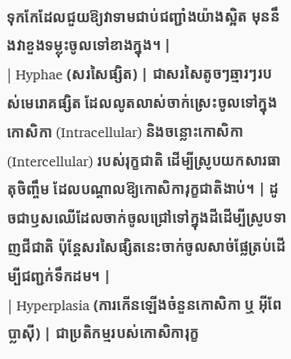ទុកកែដែលជួយឱ្យវាទាមជាប់ជញ្ជាំងយ៉ាងស្អិត មុននឹងវាខួងទម្លុះចូលទៅខាងក្នុង។ |
| Hyphae (សរសៃផ្សិត) | ជាសរសៃតូចៗឆ្មារៗរបស់មេរោគផ្សិត ដែលលូតលាស់ចាក់ស្រេះចូលទៅក្នុងកោសិកា (Intracellular) និងចន្លោះកោសិកា (Intercellular) របស់រុក្ខជាតិ ដើម្បីស្រូបយកសារធាតុចិញ្ចឹម ដែលបណ្តាលឱ្យកោសិការុក្ខជាតិងាប់។ | ដូចជាឫសឈើដែលចាក់ចូលជ្រៅទៅក្នុងដីដើម្បីស្រូបទាញជីជាតិ ប៉ុន្តែសរសៃផ្សិតនេះចាក់ចូលសាច់ផ្លែត្រប់ដើម្បីជញ្ជក់ទឹកដម។ |
| Hyperplasia (ការកើនឡើងចំនួនកោសិកា ឬ អ៊ីពែប្លាស៊ី) | ជាប្រតិកម្មរបស់កោសិការុក្ខ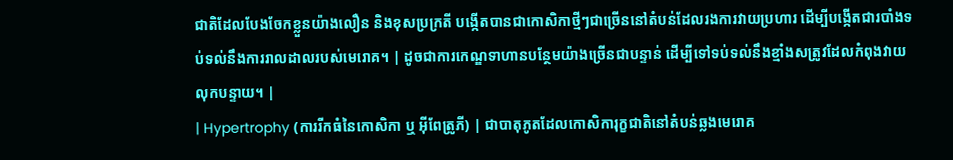ជាតិដែលបែងចែកខ្លួនយ៉ាងលឿន និងខុសប្រក្រតី បង្កើតបានជាកោសិកាថ្មីៗជាច្រើននៅតំបន់ដែលរងការវាយប្រហារ ដើម្បីបង្កើតជារបាំងទប់ទល់នឹងការរាលដាលរបស់មេរោគ។ | ដូចជាការកេណ្ឌទាហានបន្ថែមយ៉ាងច្រើនជាបន្ទាន់ ដើម្បីទៅទប់ទល់នឹងខ្មាំងសត្រូវដែលកំពុងវាយលុកបន្ទាយ។ |
| Hypertrophy (ការរីកធំនៃកោសិកា ឬ អ៊ីពែត្រូភី) | ជាបាតុភូតដែលកោសិការុក្ខជាតិនៅតំបន់ឆ្លងមេរោគ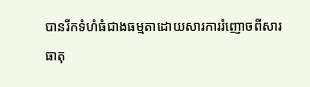បានរីកទំហំធំជាងធម្មតាដោយសារការរំញោចពីសារធាតុ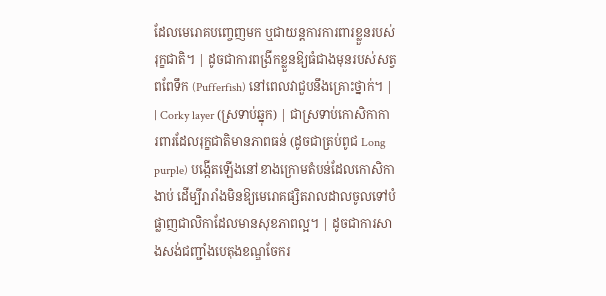ដែលមេរោគបញ្ចេញមក ឬជាយន្តការការពារខ្លួនរបស់រុក្ខជាតិ។ | ដូចជាការពង្រីកខ្លួនឱ្យធំជាងមុនរបស់សត្វពពែទឹក (Pufferfish) នៅពេលវាជួបនឹងគ្រោះថ្នាក់។ |
| Corky layer (ស្រទាប់ឆ្នុក) | ជាស្រទាប់កោសិកាការពារដែលរុក្ខជាតិមានភាពធន់ (ដូចជាត្រប់ពូជ Long purple) បង្កើតឡើងនៅខាងក្រោមតំបន់ដែលកោសិកាងាប់ ដើម្បីរារាំងមិនឱ្យមេរោគផ្សិតរាលដាលចូលទៅបំផ្លាញជាលិកាដែលមានសុខភាពល្អ។ | ដូចជាការសាងសង់ជញ្ជាំងបេតុងខណ្ឌចែករ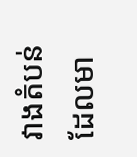វាងតំបន់ដែលមា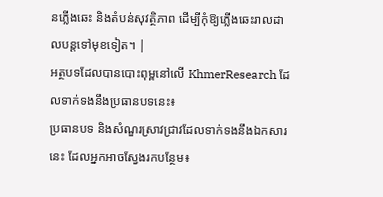នភ្លើងឆេះ និងតំបន់សុវត្ថិភាព ដើម្បីកុំឱ្យភ្លើងឆេះរាលដាលបន្តទៅមុខទៀត។ |
អត្ថបទដែលបានបោះពុម្ពនៅលើ KhmerResearch ដែលទាក់ទងនឹងប្រធានបទនេះ៖
ប្រធានបទ និងសំណួរស្រាវជ្រាវដែលទាក់ទងនឹងឯកសារនេះ ដែលអ្នកអាចស្វែងរកបន្ថែម៖